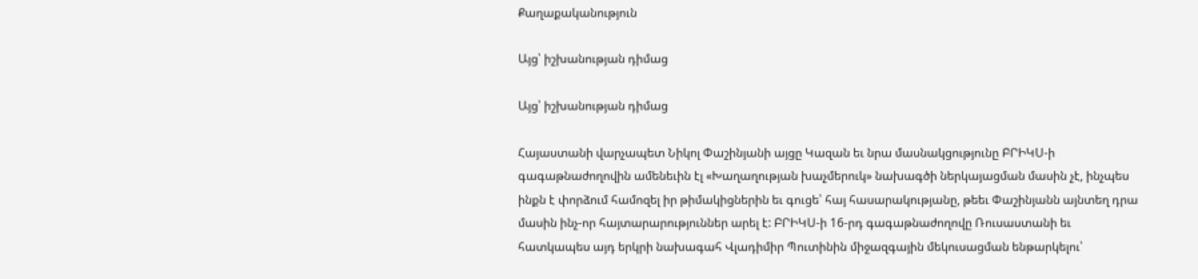Քաղաքականություն

Այց՝ իշխանության դիմաց

Այց՝ իշխանության դիմաց

Հայաստանի վարչապետ Նիկոլ Փաշինյանի այցը Կազան եւ նրա մասնակցությունը ԲՐԻԿՍ-ի գագաթնաժողովին ամենեւին էլ «Խաղաղության խաչմերուկ» նախագծի ներկայացման մասին չէ, ինչպես ինքն է փորձում համոզել իր թիմակիցներին եւ գուցե՝ հայ հասարակությանը, թեեւ Փաշինյանն այնտեղ դրա մասին ինչ-որ հայտարարություններ արել է: ԲՐԻԿՍ-ի 16-րդ գագաթնաժողովը Ռուսաստանի եւ հատկապես այդ երկրի նախագահ Վլադիմիր Պուտինին միջազգային մեկուսացման ենթարկելու՝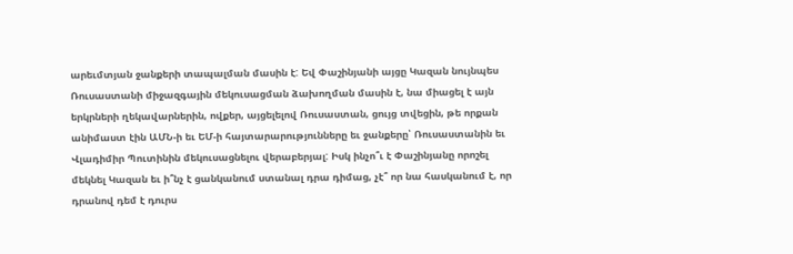արեւմտյան ջանքերի տապալման մասին է: Եվ Փաշինյանի այցը Կազան նույնպես Ռուսաստանի միջազգային մեկուսացման ձախողման մասին է, նա միացել է այն երկրների ղեկավարներին, ովքեր, այցելելով Ռուսաստան, ցույց տվեցին, թե որքան անիմաստ էին ԱՄՆ-ի եւ ԵՄ-ի հայտարարությունները եւ ջանքերը՝ Ռուսաստանին եւ Վլադիմիր Պուտինին մեկուսացնելու վերաբերյալ: Իսկ ինչո՞ւ է Փաշինյանը որոշել մեկնել Կազան եւ ի՞նչ է ցանկանում ստանալ դրա դիմաց, չէ՞ որ նա հասկանում է, որ դրանով դեմ է դուրս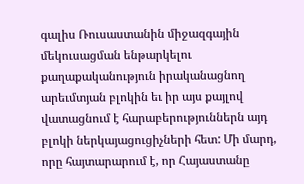գալիս Ռուսաստանին միջազգային մեկուսացման ենթարկելու քաղաքականություն իրականացնող արեւմտյան բլոկին եւ իր այս քայլով վատացնում է հարաբերություններն այդ բլոկի ներկայացուցիչների հետ: Մի մարդ, որը հայտարարում է, որ Հայաստանը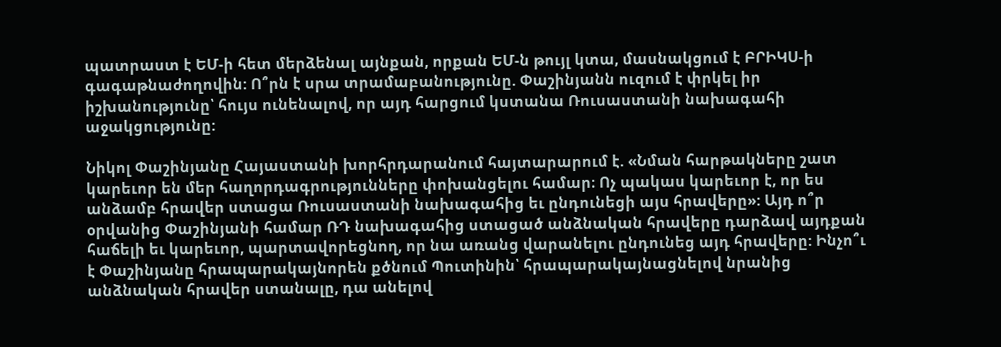պատրաստ է ԵՄ-ի հետ մերձենալ այնքան, որքան ԵՄ-ն թույլ կտա, մասնակցում է ԲՐԻԿՍ-ի գագաթնաժողովին: Ո՞րն է սրա տրամաբանությունը. Փաշինյանն ուզում է փրկել իր իշխանությունը՝ հույս ունենալով, որ այդ հարցում կստանա Ռուսաստանի նախագահի աջակցությունը:

Նիկոլ Փաշինյանը Հայաստանի խորհրդարանում հայտարարում է. «Նման հարթակները շատ կարեւոր են մեր հաղորդագրությունները փոխանցելու համար։ Ոչ պակաս կարեւոր է, որ ես անձամբ հրավեր ստացա Ռուսաստանի նախագահից եւ ընդունեցի այս հրավերը»: Այդ ո՞ր օրվանից Փաշինյանի համար ՌԴ նախագահից ստացած անձնական հրավերը դարձավ այդքան հաճելի եւ կարեւոր, պարտավորեցնող, որ նա առանց վարանելու ընդունեց այդ հրավերը: Ինչո՞ւ է Փաշինյանը հրապարակայնորեն քծնում Պուտինին՝ հրապարակայնացնելով նրանից անձնական հրավեր ստանալը, դա անելով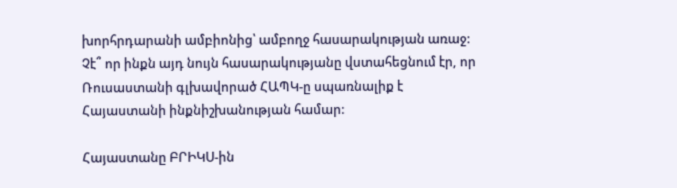խորհրդարանի ամբիոնից՝ ամբողջ հասարակության առաջ: Չէ՞ որ ինքն այդ նույն հասարակությանը վստահեցնում էր, որ Ռուսաստանի գլխավորած ՀԱՊԿ-ը սպառնալիք է Հայաստանի ինքնիշխանության համար:

Հայաստանը ԲՐԻԿՍ-ին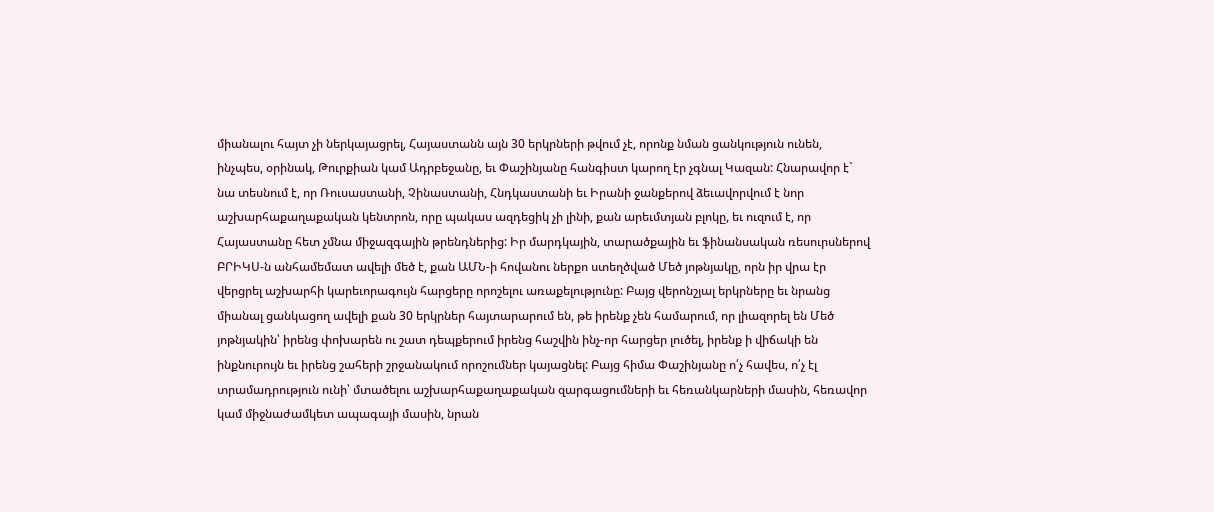միանալու հայտ չի ներկայացրել, Հայաստանն այն 30 երկրների թվում չէ, որոնք նման ցանկություն ունեն, ինչպես, օրինակ, Թուրքիան կամ Ադրբեջանը, եւ Փաշինյանը հանգիստ կարող էր չգնալ Կազան: Հնարավոր է` նա տեսնում է, որ Ռուսաստանի, Չինաստանի, Հնդկաստանի եւ Իրանի ջանքերով ձեւավորվում է նոր աշխարհաքաղաքական կենտրոն, որը պակաս ազդեցիկ չի լինի, քան արեւմտյան բլոկը, եւ ուզում է, որ Հայաստանը հետ չմնա միջազգային թրենդներից: Իր մարդկային, տարածքային եւ ֆինանսական ռեսուրսներով ԲՐԻԿՍ-ն անհամեմատ ավելի մեծ է, քան ԱՄՆ-ի հովանու ներքո ստեղծված Մեծ յոթնյակը, որն իր վրա էր վերցրել աշխարհի կարեւորագույն հարցերը որոշելու առաքելությունը: Բայց վերոնշյալ երկրները եւ նրանց միանալ ցանկացող ավելի քան 30 երկրներ հայտարարում են, թե իրենք չեն համարում, որ լիազորել են Մեծ յոթնյակին՝ իրենց փոխարեն ու շատ դեպքերում իրենց հաշվին ինչ-որ հարցեր լուծել, իրենք ի վիճակի են ինքնուրույն եւ իրենց շահերի շրջանակում որոշումներ կայացնել: Բայց հիմա Փաշինյանը ո՛չ հավես, ո՛չ էլ տրամադրություն ունի՝ մտածելու աշխարհաքաղաքական զարգացումների եւ հեռանկարների մասին, հեռավոր կամ միջնաժամկետ ապագայի մասին, նրան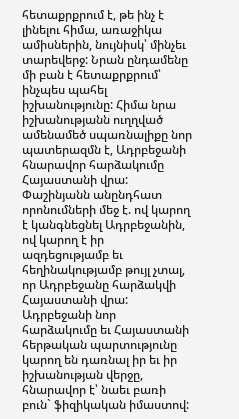հետաքրքրում է, թե ինչ է լինելու հիմա, առաջիկա ամիսներին, նույնիսկ՝ մինչեւ տարեվերջ: Նրան ընդամենը մի բան է հետաքրքրում՝ ինչպես պահել իշխանությունը: Հիմա նրա իշխանությանն ուղղված ամենամեծ սպառնալիքը նոր պատերազմն է, Ադրբեջանի հնարավոր հարձակումը Հայաստանի վրա: Փաշինյանն անընդհատ որոնումների մեջ է. ով կարող է կանգնեցնել Ադրբեջանին, ով կարող է իր ազդեցությամբ եւ հեղինակությամբ թույլ չտալ, որ Ադրբեջանը հարձակվի Հայաստանի վրա: Ադրբեջանի նոր հարձակումը եւ Հայաստանի հերթական պարտությունը կարող են դառնալ իր եւ իր իշխանության վերջը, հնարավոր է՝ նաեւ բառի բուն` ֆիզիկական իմաստով: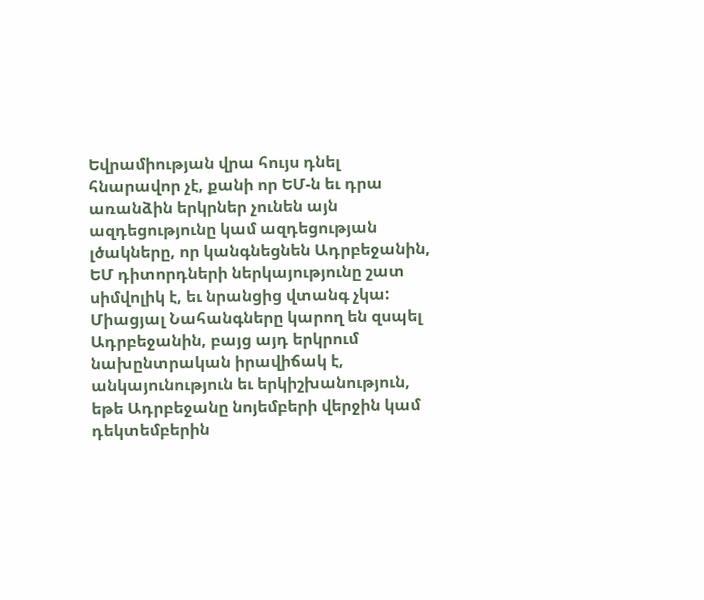Եվրամիության վրա հույս դնել հնարավոր չէ, քանի որ ԵՄ-ն եւ դրա առանձին երկրներ չունեն այն ազդեցությունը կամ ազդեցության լծակները, որ կանգնեցնեն Ադրբեջանին, ԵՄ դիտորդների ներկայությունը շատ սիմվոլիկ է, եւ նրանցից վտանգ չկա: Միացյալ Նահանգները կարող են զսպել Ադրբեջանին, բայց այդ երկրում նախընտրական իրավիճակ է, անկայունություն եւ երկիշխանություն, եթե Ադրբեջանը նոյեմբերի վերջին կամ դեկտեմբերին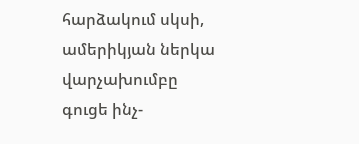հարձակում սկսի, ամերիկյան ներկա վարչախումբը գուցե ինչ-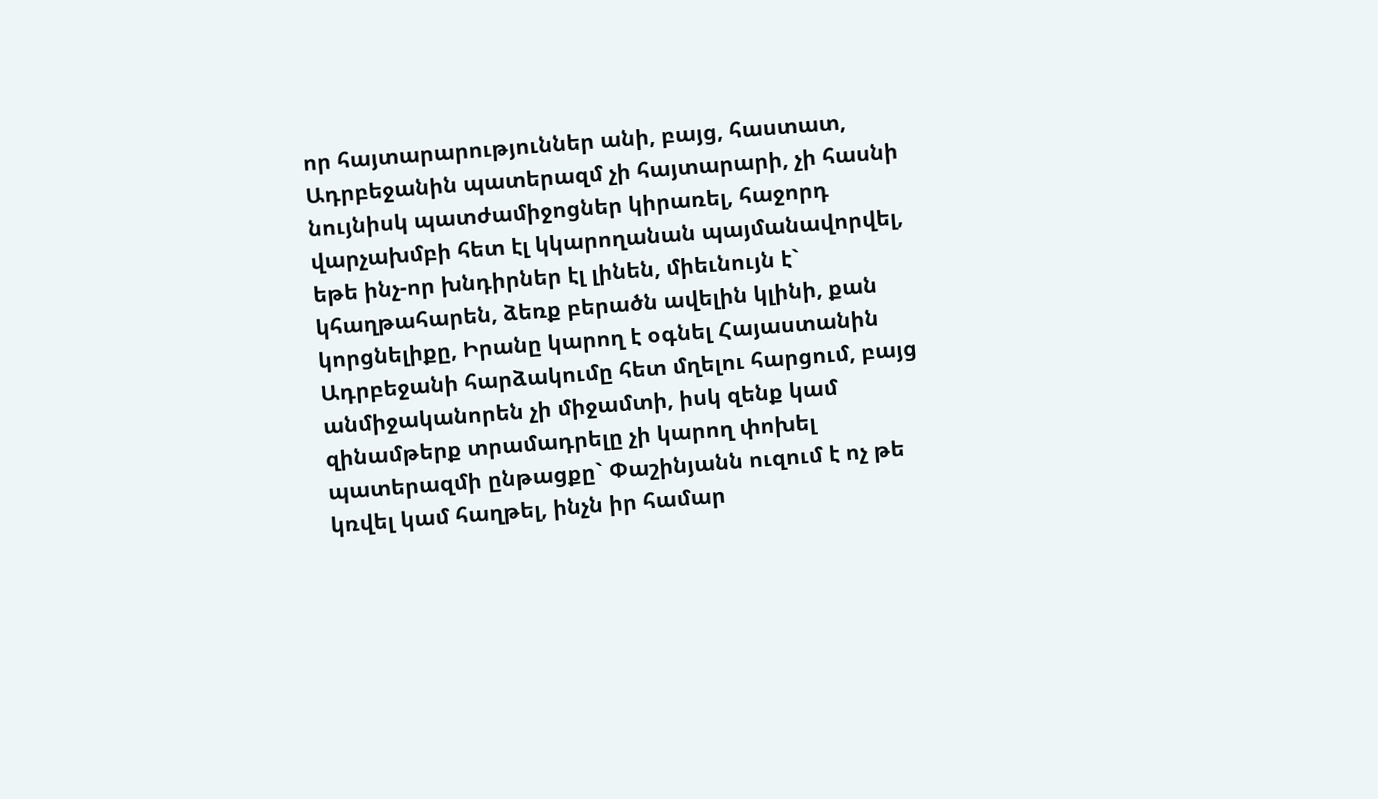որ հայտարարություններ անի, բայց, հաստատ, Ադրբեջանին պատերազմ չի հայտարարի, չի հասնի նույնիսկ պատժամիջոցներ կիրառել, հաջորդ վարչախմբի հետ էլ կկարողանան պայմանավորվել, եթե ինչ-որ խնդիրներ էլ լինեն, միեւնույն է` կհաղթահարեն, ձեռք բերածն ավելին կլինի, քան կորցնելիքը, Իրանը կարող է օգնել Հայաստանին Ադրբեջանի հարձակումը հետ մղելու հարցում, բայց անմիջականորեն չի միջամտի, իսկ զենք կամ զինամթերք տրամադրելը չի կարող փոխել պատերազմի ընթացքը` Փաշինյանն ուզում է ոչ թե կռվել կամ հաղթել, ինչն իր համար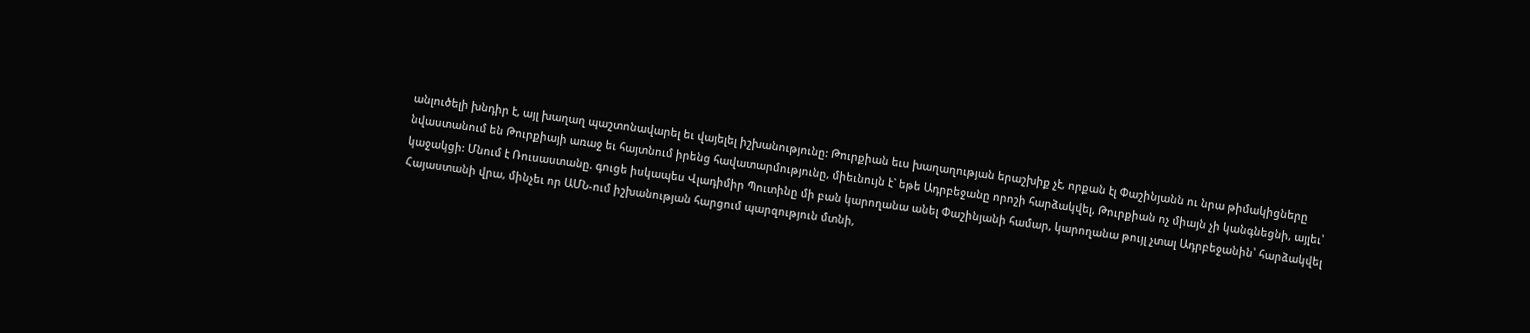անլուծելի խնդիր է, այլ խաղաղ պաշտոնավարել եւ վայելել իշխանությունը: Թուրքիան եւս խաղաղության երաշխիք չէ, որքան էլ Փաշինյանն ու նրա թիմակիցները նվաստանում են Թուրքիայի առաջ եւ հայտնում իրենց հավատարմությունը, միեւնույն է` եթե Ադրբեջանը որոշի հարձակվել, Թուրքիան ոչ միայն չի կանգնեցնի, այլեւ՝ կաջակցի: Մնում է Ռուսաստանը. գուցե իսկապես Վլադիմիր Պուտինը մի բան կարողանա անել Փաշինյանի համար, կարողանա թույլ չտալ Ադրբեջանին՝ հարձակվել Հայաստանի վրա, մինչեւ որ ԱՄՆ-ում իշխանության հարցում պարզություն մտնի,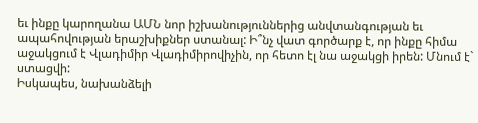եւ ինքը կարողանա ԱՄՆ նոր իշխանություններից անվտանգության եւ ապահովության երաշխիքներ ստանալ: Ի՞նչ վատ գործարք է, որ ինքը հիմա աջակցում է Վլադիմիր Վլադիմիրովիչին, որ հետո էլ նա աջակցի իրեն: Մնում է` ստացվի:
Իսկապես, նախանձելի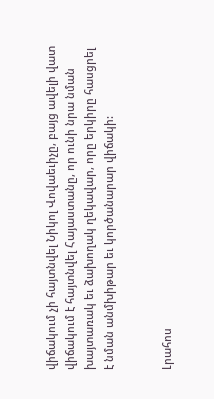վիճակում չի հայտնվել Նիկոլ Վովաեւիչը, բայց ավելի վատ վիճակում է հայտնվել Հայաստանը, որ ունի նրա նման խայտառակ եւ ձախողակ ղեկավար, որը երկիրը հասցրել է նման անմխիթար եւ կործանարար վիճակի:


Լրահոս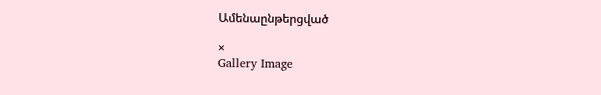Ամենաընթերցված

×
Gallery Image